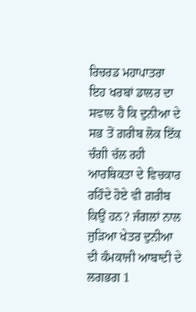ਰਿਚਰਡ ਮਹਾਪਾਤਰਾ
ਇਹ ਖਰਬਾਂ ਡਾਲਰ ਦਾ ਸਵਾਲ ਹੈ ਕਿ ਦੁਨੀਆ ਦੇ ਸਭ ਤੋਂ ਗ਼ਰੀਬ ਲੋਕ ਇੱਕ ਚੰਗੀ ਚੱਲ ਰਹੀ ਆਰਥਿਕਤਾ ਦੇ ਵਿਚਕਾਰ ਰਹਿੰਦੇ ਹੋਏ ਵੀ ਗ਼ਰੀਬ ਕਿਉਂ ਹਨ? ਜੰਗਲਾਂ ਨਾਲ ਜੁੜਿਆ ਖੇਤਰ ਦੁਨੀਆ ਦੀ ਕੰਮਕਾਜੀ ਆਬਾਦੀ ਦੇ ਲਗਭਗ 1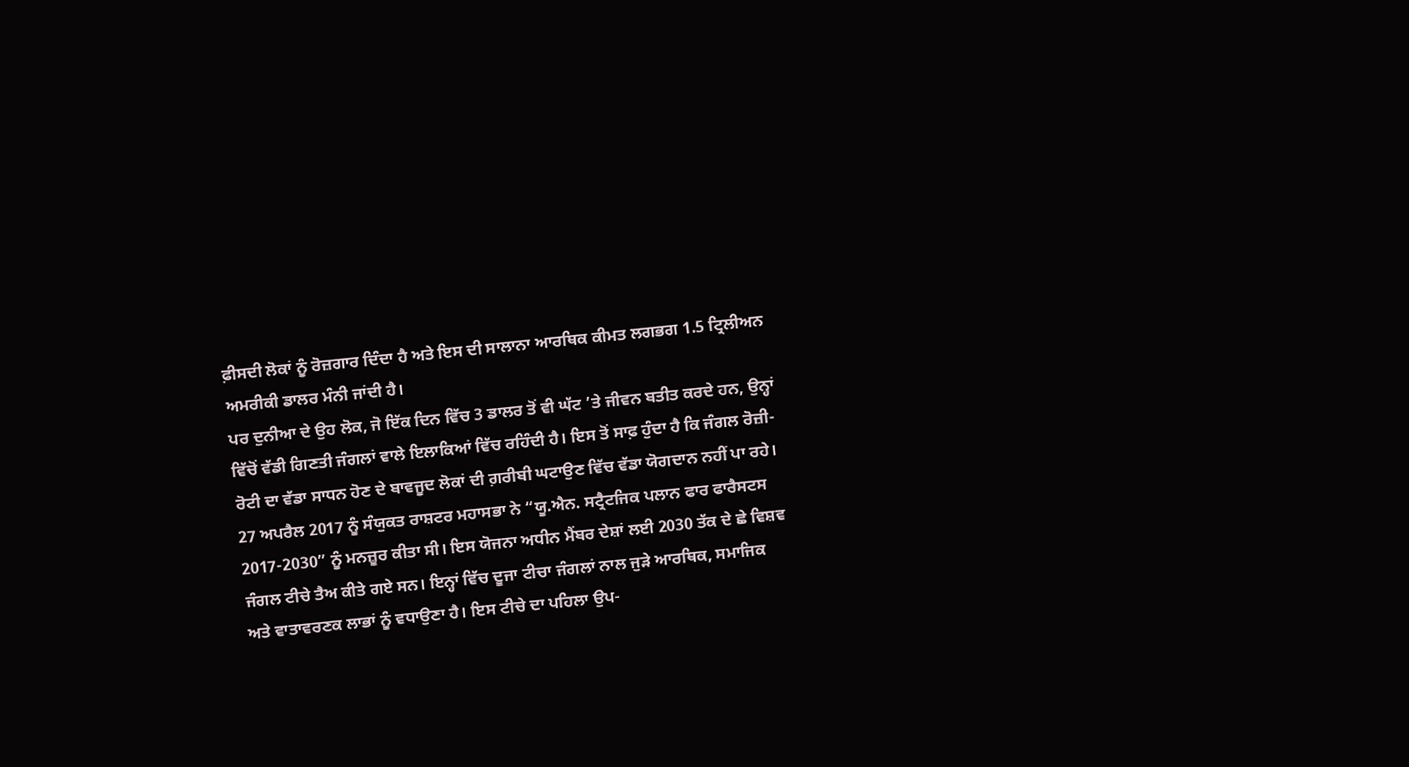ਫ਼ੀਸਦੀ ਲੋਕਾਂ ਨੂੰ ਰੋਜ਼ਗਾਰ ਦਿੰਦਾ ਹੈ ਅਤੇ ਇਸ ਦੀ ਸਾਲਾਨਾ ਆਰਥਿਕ ਕੀਮਤ ਲਗਭਗ 1.5 ਟ੍ਰਿਲੀਅਨ ਅਮਰੀਕੀ ਡਾਲਰ ਮੰਨੀ ਜਾਂਦੀ ਹੈ।
ਪਰ ਦੁਨੀਆ ਦੇ ਉਹ ਲੋਕ, ਜੋ ਇੱਕ ਦਿਨ ਵਿੱਚ 3 ਡਾਲਰ ਤੋਂ ਵੀ ਘੱਟ ’ਤੇ ਜੀਵਨ ਬਤੀਤ ਕਰਦੇ ਹਨ, ਉਨ੍ਹਾਂ ਵਿੱਚੋਂ ਵੱਡੀ ਗਿਣਤੀ ਜੰਗਲਾਂ ਵਾਲੇ ਇਲਾਕਿਆਂ ਵਿੱਚ ਰਹਿੰਦੀ ਹੈ। ਇਸ ਤੋਂ ਸਾਫ਼ ਹੁੰਦਾ ਹੈ ਕਿ ਜੰਗਲ ਰੋਜ਼ੀ-ਰੋਟੀ ਦਾ ਵੱਡਾ ਸਾਧਨ ਹੋਣ ਦੇ ਬਾਵਜੂਦ ਲੋਕਾਂ ਦੀ ਗ਼ਰੀਬੀ ਘਟਾਉਣ ਵਿੱਚ ਵੱਡਾ ਯੋਗਦਾਨ ਨਹੀਂ ਪਾ ਰਹੇ।
27 ਅਪਰੈਲ 2017 ਨੂੰ ਸੰਯੁਕਤ ਰਾਸ਼ਟਰ ਮਹਾਸਭਾ ਨੇ “ਯੂ.ਐਨ. ਸਟ੍ਰੈਟਜਿਕ ਪਲਾਨ ਫਾਰ ਫਾਰੈਸਟਸ 2017-2030” ਨੂੰ ਮਨਜ਼ੂਰ ਕੀਤਾ ਸੀ। ਇਸ ਯੋਜਨਾ ਅਧੀਨ ਮੈਂਬਰ ਦੇਸ਼ਾਂ ਲਈ 2030 ਤੱਕ ਦੇ ਛੇ ਵਿਸ਼ਵ ਜੰਗਲ ਟੀਚੇ ਤੈਅ ਕੀਤੇ ਗਏ ਸਨ। ਇਨ੍ਹਾਂ ਵਿੱਚ ਦੂਜਾ ਟੀਚਾ ਜੰਗਲਾਂ ਨਾਲ ਜੁੜੇ ਆਰਥਿਕ, ਸਮਾਜਿਕ ਅਤੇ ਵਾਤਾਵਰਣਕ ਲਾਭਾਂ ਨੂੰ ਵਧਾਉਣਾ ਹੈ। ਇਸ ਟੀਚੇ ਦਾ ਪਹਿਲਾ ਉਪ-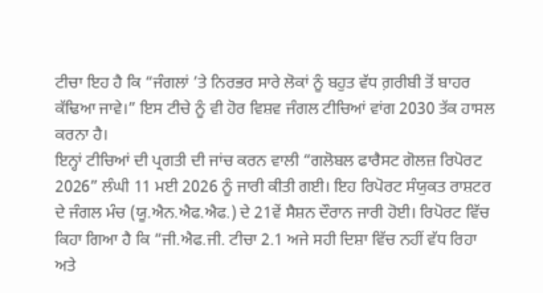ਟੀਚਾ ਇਹ ਹੈ ਕਿ “ਜੰਗਲਾਂ ’ਤੇ ਨਿਰਭਰ ਸਾਰੇ ਲੋਕਾਂ ਨੂੰ ਬਹੁਤ ਵੱਧ ਗ਼ਰੀਬੀ ਤੋਂ ਬਾਹਰ ਕੱਢਿਆ ਜਾਵੇ।” ਇਸ ਟੀਚੇ ਨੂੰ ਵੀ ਹੋਰ ਵਿਸ਼ਵ ਜੰਗਲ ਟੀਚਿਆਂ ਵਾਂਗ 2030 ਤੱਕ ਹਾਸਲ ਕਰਨਾ ਹੈ।
ਇਨ੍ਹਾਂ ਟੀਚਿਆਂ ਦੀ ਪ੍ਰਗਤੀ ਦੀ ਜਾਂਚ ਕਰਨ ਵਾਲੀ “ਗਲੋਬਲ ਫਾਰੈਸਟ ਗੋਲਜ਼ ਰਿਪੋਰਟ 2026” ਲੰਘੀ 11 ਮਈ 2026 ਨੂੰ ਜਾਰੀ ਕੀਤੀ ਗਈ। ਇਹ ਰਿਪੋਰਟ ਸੰਯੁਕਤ ਰਾਸ਼ਟਰ ਦੇ ਜੰਗਲ ਮੰਚ (ਯੂ.ਐਨ.ਐਫ.ਐਫ.) ਦੇ 21ਵੇਂ ਸੈਸ਼ਨ ਦੌਰਾਨ ਜਾਰੀ ਹੋਈ। ਰਿਪੋਰਟ ਵਿੱਚ ਕਿਹਾ ਗਿਆ ਹੈ ਕਿ “ਜੀ.ਐਫ.ਜੀ. ਟੀਚਾ 2.1 ਅਜੇ ਸਹੀ ਦਿਸ਼ਾ ਵਿੱਚ ਨਹੀਂ ਵੱਧ ਰਿਹਾ ਅਤੇ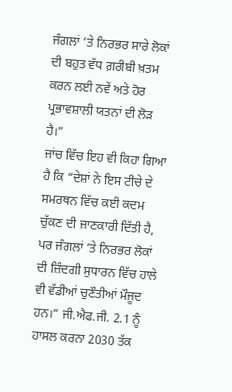ਜੰਗਲਾਂ ’ਤੇ ਨਿਰਭਰ ਸਾਰੇ ਲੋਕਾਂ ਦੀ ਬਹੁਤ ਵੱਧ ਗ਼ਰੀਬੀ ਖ਼ਤਮ ਕਰਨ ਲਈ ਨਵੇਂ ਅਤੇ ਹੋਰ ਪ੍ਰਭਾਵਸ਼ਾਲੀ ਯਤਨਾਂ ਦੀ ਲੋੜ ਹੈ।”
ਜਾਂਚ ਵਿੱਚ ਇਹ ਵੀ ਕਿਹਾ ਗਿਆ ਹੈ ਕਿ “ਦੇਸ਼ਾਂ ਨੇ ਇਸ ਟੀਚੇ ਦੇ ਸਮਰਥਨ ਵਿੱਚ ਕਈ ਕਦਮ ਚੁੱਕਣ ਦੀ ਜਾਣਕਾਰੀ ਦਿੱਤੀ ਹੈ, ਪਰ ਜੰਗਲਾਂ ’ਤੇ ਨਿਰਭਰ ਲੋਕਾਂ ਦੀ ਜ਼ਿੰਦਗੀ ਸੁਧਾਰਨ ਵਿੱਚ ਹਾਲੇ ਵੀ ਵੱਡੀਆਂ ਚੁਣੌਤੀਆਂ ਮੌਜੂਦ ਹਨ।” ਜੀ.ਐਫ.ਜੀ. 2.1 ਨੂੰ ਹਾਸਲ ਕਰਨਾ 2030 ਤੱਕ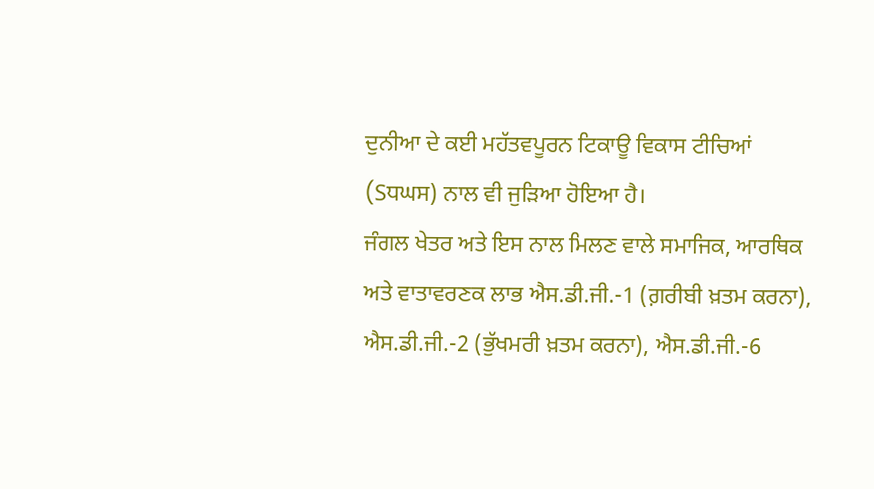ਦੁਨੀਆ ਦੇ ਕਈ ਮਹੱਤਵਪੂਰਨ ਟਿਕਾਊ ਵਿਕਾਸ ਟੀਚਿਆਂ (Sਧਘਸ) ਨਾਲ ਵੀ ਜੁੜਿਆ ਹੋਇਆ ਹੈ।
ਜੰਗਲ ਖੇਤਰ ਅਤੇ ਇਸ ਨਾਲ ਮਿਲਣ ਵਾਲੇ ਸਮਾਜਿਕ, ਆਰਥਿਕ ਅਤੇ ਵਾਤਾਵਰਣਕ ਲਾਭ ਐਸ.ਡੀ.ਜੀ.-1 (ਗ਼ਰੀਬੀ ਖ਼ਤਮ ਕਰਨਾ), ਐਸ.ਡੀ.ਜੀ.-2 (ਭੁੱਖਮਰੀ ਖ਼ਤਮ ਕਰਨਾ), ਐਸ.ਡੀ.ਜੀ.-6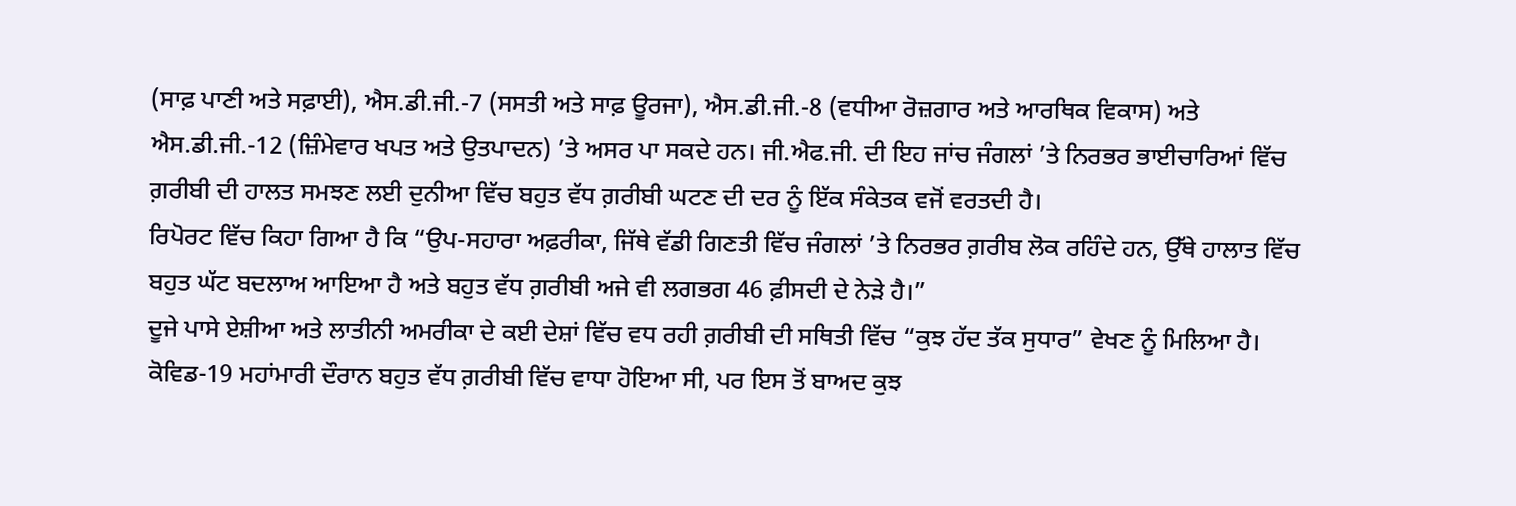(ਸਾਫ਼ ਪਾਣੀ ਅਤੇ ਸਫ਼ਾਈ), ਐਸ.ਡੀ.ਜੀ.-7 (ਸਸਤੀ ਅਤੇ ਸਾਫ਼ ਊਰਜਾ), ਐਸ.ਡੀ.ਜੀ.-8 (ਵਧੀਆ ਰੋਜ਼ਗਾਰ ਅਤੇ ਆਰਥਿਕ ਵਿਕਾਸ) ਅਤੇ ਐਸ.ਡੀ.ਜੀ.-12 (ਜ਼ਿੰਮੇਵਾਰ ਖਪਤ ਅਤੇ ਉਤਪਾਦਨ) ’ਤੇ ਅਸਰ ਪਾ ਸਕਦੇ ਹਨ। ਜੀ.ਐਫ.ਜੀ. ਦੀ ਇਹ ਜਾਂਚ ਜੰਗਲਾਂ ’ਤੇ ਨਿਰਭਰ ਭਾਈਚਾਰਿਆਂ ਵਿੱਚ ਗ਼ਰੀਬੀ ਦੀ ਹਾਲਤ ਸਮਝਣ ਲਈ ਦੁਨੀਆ ਵਿੱਚ ਬਹੁਤ ਵੱਧ ਗ਼ਰੀਬੀ ਘਟਣ ਦੀ ਦਰ ਨੂੰ ਇੱਕ ਸੰਕੇਤਕ ਵਜੋਂ ਵਰਤਦੀ ਹੈ।
ਰਿਪੋਰਟ ਵਿੱਚ ਕਿਹਾ ਗਿਆ ਹੈ ਕਿ “ਉਪ-ਸਹਾਰਾ ਅਫ਼ਰੀਕਾ, ਜਿੱਥੇ ਵੱਡੀ ਗਿਣਤੀ ਵਿੱਚ ਜੰਗਲਾਂ ’ਤੇ ਨਿਰਭਰ ਗ਼ਰੀਬ ਲੋਕ ਰਹਿੰਦੇ ਹਨ, ਉੱਥੇ ਹਾਲਾਤ ਵਿੱਚ ਬਹੁਤ ਘੱਟ ਬਦਲਾਅ ਆਇਆ ਹੈ ਅਤੇ ਬਹੁਤ ਵੱਧ ਗ਼ਰੀਬੀ ਅਜੇ ਵੀ ਲਗਭਗ 46 ਫ਼ੀਸਦੀ ਦੇ ਨੇੜੇ ਹੈ।”
ਦੂਜੇ ਪਾਸੇ ਏਸ਼ੀਆ ਅਤੇ ਲਾਤੀਨੀ ਅਮਰੀਕਾ ਦੇ ਕਈ ਦੇਸ਼ਾਂ ਵਿੱਚ ਵਧ ਰਹੀ ਗ਼ਰੀਬੀ ਦੀ ਸਥਿਤੀ ਵਿੱਚ “ਕੁਝ ਹੱਦ ਤੱਕ ਸੁਧਾਰ” ਵੇਖਣ ਨੂੰ ਮਿਲਿਆ ਹੈ। ਕੋਵਿਡ-19 ਮਹਾਂਮਾਰੀ ਦੌਰਾਨ ਬਹੁਤ ਵੱਧ ਗ਼ਰੀਬੀ ਵਿੱਚ ਵਾਧਾ ਹੋਇਆ ਸੀ, ਪਰ ਇਸ ਤੋਂ ਬਾਅਦ ਕੁਝ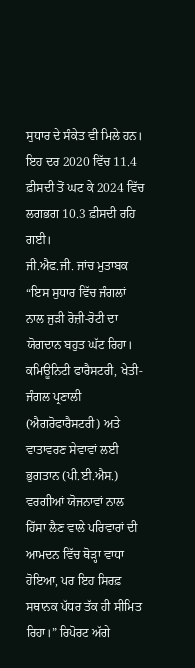ਸੁਧਾਰ ਦੇ ਸੰਕੇਤ ਵੀ ਮਿਲੇ ਹਨ। ਇਹ ਦਰ 2020 ਵਿੱਚ 11.4 ਫ਼ੀਸਦੀ ਤੋਂ ਘਟ ਕੇ 2024 ਵਿੱਚ ਲਗਭਗ 10.3 ਫ਼ੀਸਦੀ ਰਹਿ ਗਈ।
ਜੀ.ਐਫ.ਜੀ. ਜਾਂਚ ਮੁਤਾਬਕ “ਇਸ ਸੁਧਾਰ ਵਿੱਚ ਜੰਗਲਾਂ ਨਾਲ ਜੁੜੀ ਰੋਜ਼ੀ-ਰੋਟੀ ਦਾ ਯੋਗਦਾਨ ਬਹੁਤ ਘੱਟ ਰਿਹਾ। ਕਮਿਊਨਿਟੀ ਫਾਰੈਸਟਰੀ, ਖੇਤੀ-ਜੰਗਲ ਪ੍ਰਣਾਲੀ (ਐਗਰੋਫਾਰੈਸਟਰੀ) ਅਤੇ ਵਾਤਾਵਰਣ ਸੇਵਾਵਾਂ ਲਈ ਭੁਗਤਾਨ (ਪੀ.ਈ.ਐਸ.) ਵਰਗੀਆਂ ਯੋਜਨਾਵਾਂ ਨਾਲ ਹਿੱਸਾ ਲੈਣ ਵਾਲੇ ਪਰਿਵਾਰਾਂ ਦੀ ਆਮਦਨ ਵਿੱਚ ਥੋੜ੍ਹਾ ਵਾਧਾ ਹੋਇਆ, ਪਰ ਇਹ ਸਿਰਫ਼ ਸਥਾਨਕ ਪੱਧਰ ਤੱਕ ਹੀ ਸੀਮਿਤ ਰਿਹਾ।” ਰਿਪੋਰਟ ਅੱਗੇ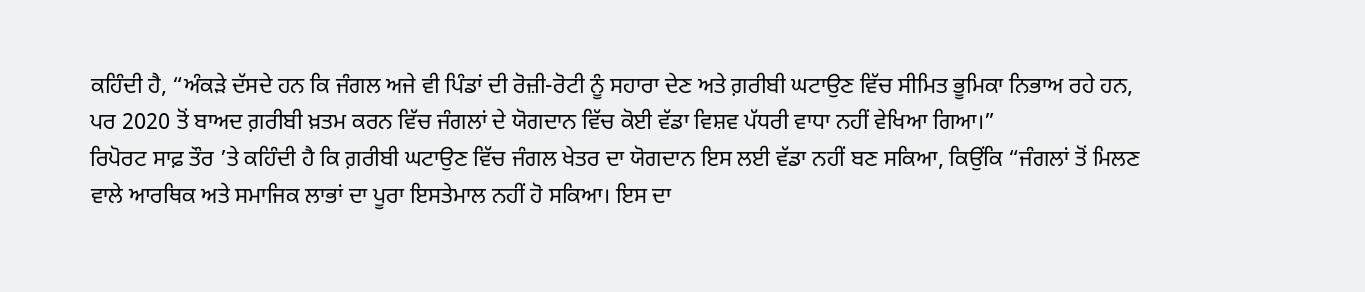ਕਹਿੰਦੀ ਹੈ, “ਅੰਕੜੇ ਦੱਸਦੇ ਹਨ ਕਿ ਜੰਗਲ ਅਜੇ ਵੀ ਪਿੰਡਾਂ ਦੀ ਰੋਜ਼ੀ-ਰੋਟੀ ਨੂੰ ਸਹਾਰਾ ਦੇਣ ਅਤੇ ਗ਼ਰੀਬੀ ਘਟਾਉਣ ਵਿੱਚ ਸੀਮਿਤ ਭੂਮਿਕਾ ਨਿਭਾਅ ਰਹੇ ਹਨ, ਪਰ 2020 ਤੋਂ ਬਾਅਦ ਗ਼ਰੀਬੀ ਖ਼ਤਮ ਕਰਨ ਵਿੱਚ ਜੰਗਲਾਂ ਦੇ ਯੋਗਦਾਨ ਵਿੱਚ ਕੋਈ ਵੱਡਾ ਵਿਸ਼ਵ ਪੱਧਰੀ ਵਾਧਾ ਨਹੀਂ ਵੇਖਿਆ ਗਿਆ।”
ਰਿਪੋਰਟ ਸਾਫ਼ ਤੌਰ ’ਤੇ ਕਹਿੰਦੀ ਹੈ ਕਿ ਗ਼ਰੀਬੀ ਘਟਾਉਣ ਵਿੱਚ ਜੰਗਲ ਖੇਤਰ ਦਾ ਯੋਗਦਾਨ ਇਸ ਲਈ ਵੱਡਾ ਨਹੀਂ ਬਣ ਸਕਿਆ, ਕਿਉਂਕਿ “ਜੰਗਲਾਂ ਤੋਂ ਮਿਲਣ ਵਾਲੇ ਆਰਥਿਕ ਅਤੇ ਸਮਾਜਿਕ ਲਾਭਾਂ ਦਾ ਪੂਰਾ ਇਸਤੇਮਾਲ ਨਹੀਂ ਹੋ ਸਕਿਆ। ਇਸ ਦਾ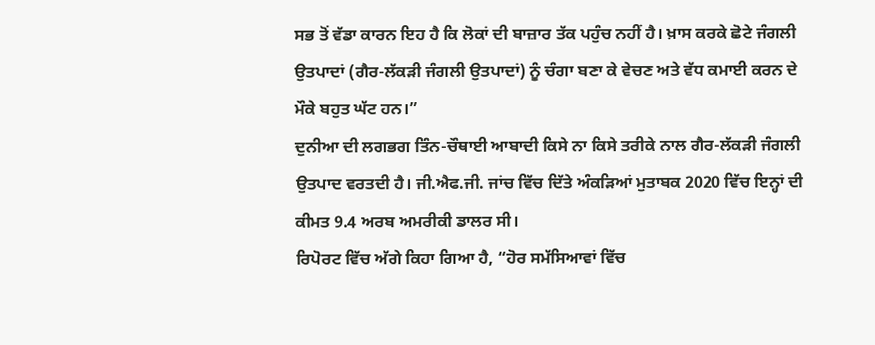ਸਭ ਤੋਂ ਵੱਡਾ ਕਾਰਨ ਇਹ ਹੈ ਕਿ ਲੋਕਾਂ ਦੀ ਬਾਜ਼ਾਰ ਤੱਕ ਪਹੁੰਚ ਨਹੀਂ ਹੈ। ਖ਼ਾਸ ਕਰਕੇ ਛੋਟੇ ਜੰਗਲੀ ਉਤਪਾਦਾਂ (ਗੈਰ-ਲੱਕੜੀ ਜੰਗਲੀ ਉਤਪਾਦਾਂ) ਨੂੰ ਚੰਗਾ ਬਣਾ ਕੇ ਵੇਚਣ ਅਤੇ ਵੱਧ ਕਮਾਈ ਕਰਨ ਦੇ ਮੌਕੇ ਬਹੁਤ ਘੱਟ ਹਨ।”
ਦੁਨੀਆ ਦੀ ਲਗਭਗ ਤਿੰਨ-ਚੌਥਾਈ ਆਬਾਦੀ ਕਿਸੇ ਨਾ ਕਿਸੇ ਤਰੀਕੇ ਨਾਲ ਗੈਰ-ਲੱਕੜੀ ਜੰਗਲੀ ਉਤਪਾਦ ਵਰਤਦੀ ਹੈ। ਜੀ.ਐਫ.ਜੀ. ਜਾਂਚ ਵਿੱਚ ਦਿੱਤੇ ਅੰਕੜਿਆਂ ਮੁਤਾਬਕ 2020 ਵਿੱਚ ਇਨ੍ਹਾਂ ਦੀ ਕੀਮਤ 9.4 ਅਰਬ ਅਮਰੀਕੀ ਡਾਲਰ ਸੀ।
ਰਿਪੋਰਟ ਵਿੱਚ ਅੱਗੇ ਕਿਹਾ ਗਿਆ ਹੈ, “ਹੋਰ ਸਮੱਸਿਆਵਾਂ ਵਿੱਚ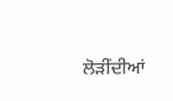ਲੋੜੀਂਦੀਆਂ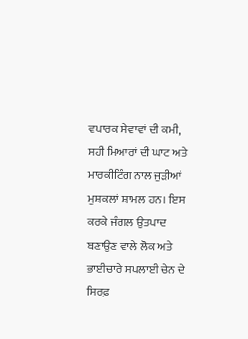ਵਪਾਰਕ ਸੇਵਾਵਾਂ ਦੀ ਕਮੀ, ਸਹੀ ਮਿਆਰਾਂ ਦੀ ਘਾਟ ਅਤੇ ਮਾਰਕੀਟਿੰਗ ਨਾਲ ਜੁੜੀਆਂ ਮੁਸ਼ਕਲਾਂ ਸ਼ਾਮਲ ਹਨ। ਇਸ ਕਰਕੇ ਜੰਗਲ ਉਤਪਾਦ ਬਣਾਉਣ ਵਾਲੇ ਲੋਕ ਅਤੇ ਭਾਈਚਾਰੇ ਸਪਲਾਈ ਚੇਨ ਦੇ ਸਿਰਫ਼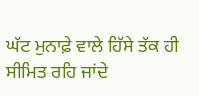ਘੱਟ ਮੁਨਾਫ਼ੇ ਵਾਲੇ ਹਿੱਸੇ ਤੱਕ ਹੀ ਸੀਮਿਤ ਰਹਿ ਜਾਂਦੇ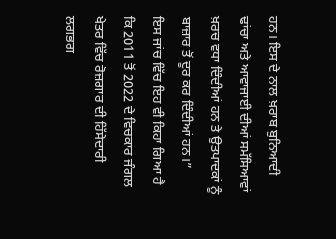ਹਨ। ਇਸ ਦੇ ਨਾਲ ਖ਼ਰਾਬ ਬੁਨਿਆਦੀ ਢਾਂਚਾ ਅਤੇ ਆਵਾਜਾਈ ਦੀਆਂ ਸਮੱਸਿਆਵਾਂ ਖ਼ਰਚ ਵਧਾ ਦਿੰਦੀਆਂ ਹਨ ਤੇ ਉਤਪਾਦਕਾਂ ਨੂੰ ਬਾਜ਼ਾਰ ਤੋਂ ਦੂਰ ਕਰ ਦਿੰਦੀਆਂ ਹਨ।”
ਇਸ ਜਾਂਚ ਵਿੱਚ ਇਹ ਵੀ ਕਿਹਾ ਗਿਆ ਹੈ ਕਿ 2011 ਤੋਂ 2022 ਦੇ ਵਿਚਕਾਰ ਜੰਗਲ ਖੇਤਰ ਵਿੱਚ ਰੋਜ਼ਗਾਰ ਦੀ ਹਿੱਸੇਦਾਰੀ ਲਗਭਗ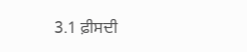3.1 ਫ਼ੀਸਦੀ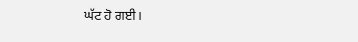ਘੱਟ ਹੋ ਗਈ।